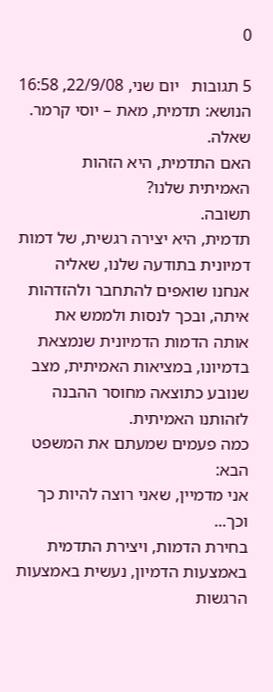0

5 תגובות   יום שני, 22/9/08, 16:58
הנושא: תדמית, מאת – יוסי קרמר.
שאלה.
האם התדמית, היא הזהות האמיתית שלנו?
תשובה.
תדמית, היא יצירה רגשית, של דמות דמיונית בתודעה שלנו, שאליה אנחנו שואפים להתחבר ולהזדהות איתה, ובכך לנסות ולממש את אותה הדמות הדמיונית שנמצאת בדמיונו, במציאות האמיתית, מצב שנובע כתוצאה מחוסר ההבנה לזהותנו האמיתית.
כמה פעמים שמעתם את המשפט הבא:
אני מדמיין, שאני רוצה להיות כך וכך...
בחירת הדמות, ויצירת התדמית באמצעות הדמיון, נעשית באמצעות הרגשות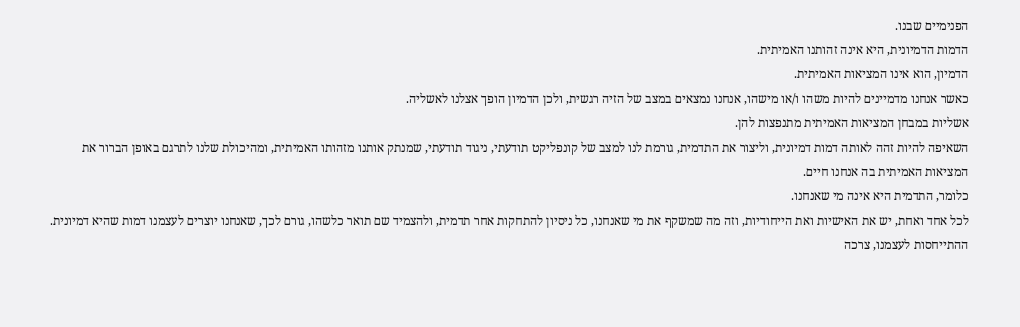הפנימיים שבנו.
הדמות הדמיונית, היא אינה זהותנו האמיתית.
הדמיון, הוא אינו המציאות האמיתית.
כאשר אנחנו מדמיינים להיות משהו ו/או מישהו, אנחנו נמצאים במצב של הזיה רגשית, ולכן הדמיון הופך אצלנו לאשליה.
אשליות במבחן המציאות האמיתית מתנפצות להן.
השאיפה להיות זהה לאותה דמות דמיונית, וליצור את התדמית, גורמת לנו למצב של קונפליקט תודעתי, ניגוד תודעתי, שמנתק אותנו מזהותו האמיתית, ומהיכולת שלנו לתרגם באופן הברור את המציאות האמיתית בה אנחנו חיים.
כלומר, התדמית היא אינה מי שאנחנו.
לכל אחד ואחת, יש את האישיות ואת הייחודיות, וזה מה שמשקף את מי שאנחנו, כל ניסיון להתחקות אחר תדמית, ולהצמיד שם תואר כלשהו, גורם לכך, שאנחנו יוצרים לעצמנו דמות שהיא דמיונית.
ההתייחסות לעצמנו, צרכה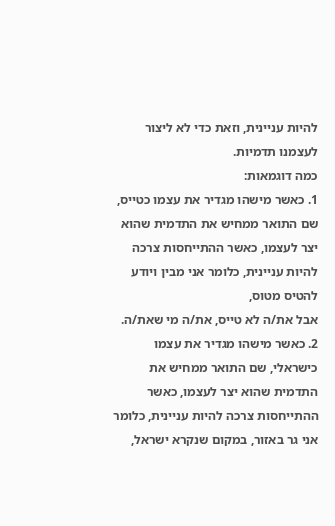להיות עניינית, וזאת כדי לא ליצור לעצמנו תדמיות.
כמה דוגמאות:
1. כאשר מישהו מגדיר את עצמו כטייס, שם התואר ממחיש את התדמית שהוא יצר לעצמו, כאשר ההתייחסות צרכה להיות עניינית, כלומר אני מבין ויודע להטיס מטוס,
אבל את/ה לא טייס, את/ה מי שאת/ה.
2. כאשר מישהו מגדיר את עצמו כישראלי, שם התואר ממחיש את התדמית שהוא יצר לעצמו, כאשר ההתייחסות צרכה להיות עניינית, כלומר אני גר באזור, במקום שנקרא ישראל,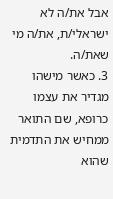אבל את/ה לא ישראלי/ת, את/ה מי שאת/ה.
3. כאשר מישהו מגדיר את עצמו כרופא, שם התואר ממחיש את התדמית שהוא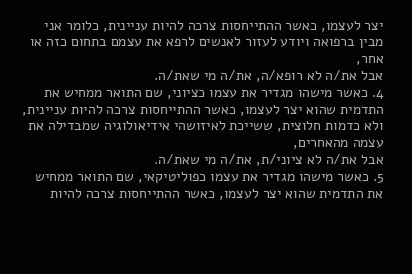יצר לעצמו, כאשר ההתייחסות צרכה להיות עניינית, כלומר אני מבין ברפואה ויודע לעזור לאנשים לרפא את עצמם בתחום כזה או אחר,
אבל את/ה לא רופא/ה, את/ה מי שאת/ה.
4. כאשר מישהו מגדיר את עצמו כציוני, שם התואר ממחיש את התדמית שהוא יצר לעצמו, כאשר ההתייחסות צרכה להיות עניינית, ולא כדמות חלוצית, ששייכת לאיזושהי אידיאולוגיה שמבדילה את עצמה מהאחרים,
אבל את/ה לא ציוני/ת, את/ה מי שאת/ה.
5. כאשר מישהו מגדיר את עצמו כפוליטיקאי, שם התואר ממחיש את התדמית שהוא יצר לעצמו, כאשר ההתייחסות צרכה להיות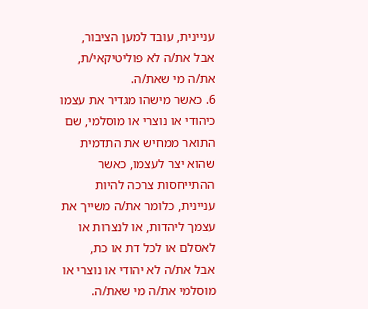עניינית, עובד למען הציבור,
אבל את/ה לא פוליטיקאי/ת, את/ה מי שאת/ה.
6. כאשר מישהו מגדיר את עצמו כיהודי או נוצרי או מוסלמי, שם התואר ממחיש את התדמית שהוא יצר לעצמו, כאשר ההתייחסות צרכה להיות עניינית, כלומר את/ה משייך את עצמך ליהדות, או לנצרות או לאסלם או לכל דת או כת,
אבל את/ה לא יהודי או נוצרי או מוסלמי את/ה מי שאת/ה.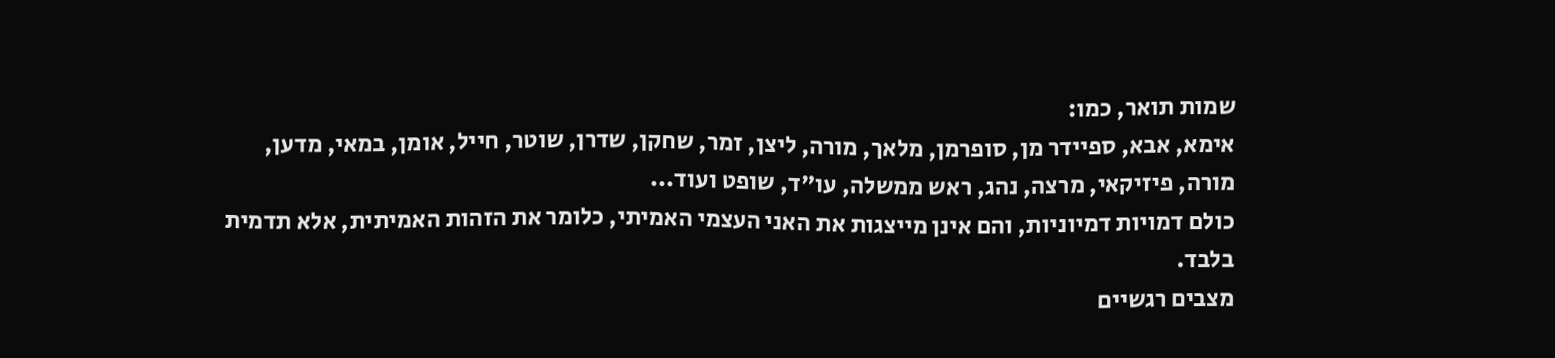שמות תואר, כמו:
אימא, אבא, ספיידר מן, סופרמן, מלאך, מורה, ליצן, זמר, שחקן, שדרן, שוטר, חייל, אומן, במאי, מדען, מורה, פיזיקאי, מרצה, נהג, ראש ממשלה, עו"ד, שופט ועוד...
כולם דמויות דמיוניות, והם אינן מייצגות את האני העצמי האמיתי, כלומר את הזהות האמיתית, אלא תדמית בלבד.
מצבים רגשיים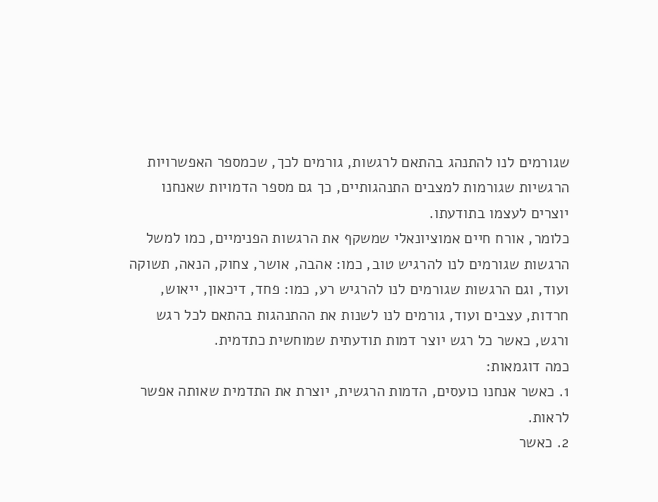שגורמים לנו להתנהג בהתאם לרגשות, גורמים לכך, שכמספר האפשרויות הרגשיות שגורמות למצבים התנהגותיים, כך גם מספר הדמויות שאנחנו יוצרים לעצמו בתודעתו.
כלומר, אורח חיים אמוציונאלי שמשקף את הרגשות הפנימיים, כמו למשל הרגשות שגורמים לנו להרגיש טוב, כמו: אהבה, אושר, צחוק, הנאה, תשוקה ועוד, וגם הרגשות שגורמים לנו להרגיש רע, כמו: פחד, דיכאון, ייאוש, חרדות, עצבים ועוד, גורמים לנו לשנות את ההתנהגות בהתאם לכל רגש ורגש, כאשר כל רגש יוצר דמות תודעתית שמוחשית כתדמית.
כמה דוגמאות:
1. כאשר אנחנו כועסים, הדמות הרגשית, יוצרת את התדמית שאותה אפשר לראות.
2. כאשר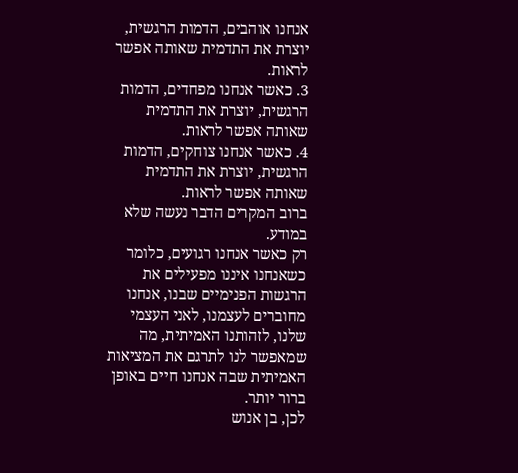אנחנו אוהבים, הדמות הרגשית, יוצרת את התדמית שאותה אפשר לראות.
3. כאשר אנחנו מפחדים, הדמות הרגשית, יוצרת את התדמית שאותה אפשר לראות.
4. כאשר אנחנו צוחקים, הדמות הרגשית, יוצרת את התדמית שאותה אפשר לראות.
ברוב המקרים הדבר נעשה שלא במודע.
רק כאשר אנחנו רגועים, כלומר כשאנחנו איננו מפעילים את הרגשות הפנימיים שבנו, אנחנו מחוברים לעצמנו, לאני העצמי שלנו, לזהותנו האמיתית, מה שמאפשר לנו לתרגם את המציאות האמיתית שבה אנחנו חיים באופן ברור יותר.
לכן, בן אנוש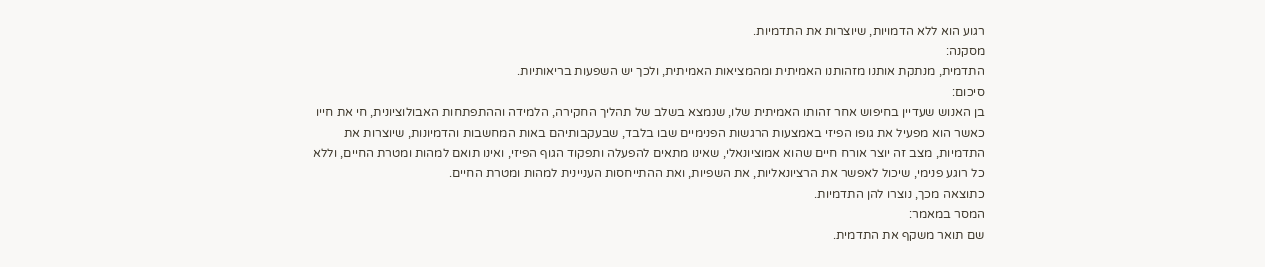רגוע הוא ללא הדמויות, שיוצרות את התדמיות.
מסקנה:
התדמית, מנתקת אותנו מזהותנו האמיתית ומהמציאות האמיתית, ולכך יש השפעות בריאותיות.
סיכום:
בן האנוש שעדיין בחיפוש אחר זהותו האמיתית שלו, שנמצא בשלב של תהליך החקירה, הלמידה וההתפתחות האבולוציונית, חי את חייו כאשר הוא מפעיל את גופו הפיזי באמצעות הרגשות הפנימיים שבו בלבד, שבעקבותיהם באות המחשבות והדמיונות, שיוצרות את התדמיות, מצב זה יוצר אורח חיים שהוא אמוציונאלי, שאינו מתאים להפעלה ותפקוד הגוף הפיזי, ואינו תואם למהות ומטרת החיים, וללא כל רוגע פנימי, שיכול לאפשר את הרציונאליות, את השפיות, ואת ההתייחסות העניינית למהות ומטרת החיים.
כתוצאה מכך, נוצרו להן התדמיות.
המסר במאמר:
שם תואר משקף את התדמית.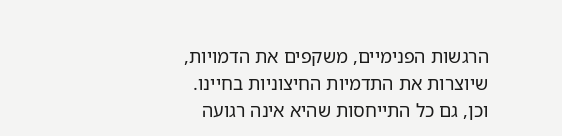הרגשות הפנימיים, משקפים את הדמויות, שיוצרות את התדמיות החיצוניות בחיינו.
וכן, גם כל התייחסות שהיא אינה רגועה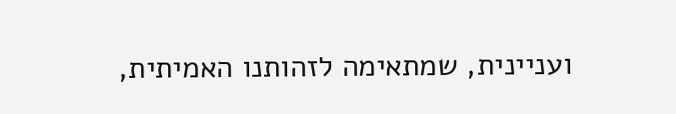ועניינית, שמתאימה לזהותנו האמיתית,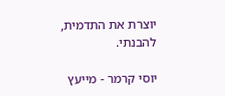יוצרת את התדמית, להבנתי.

יוסי קרמר - מייעץ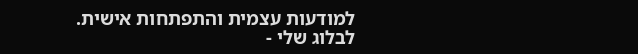למודעות עצמית והתפתחות אישית.
לבלוג שלי -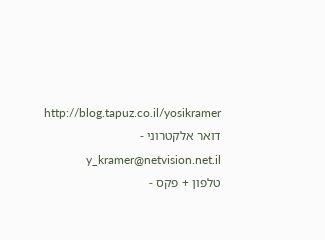http://blog.tapuz.co.il/yosikramer
דואר אלקטרוני - y_kramer@netvision.net.il
טלפון + פקס -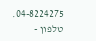04-8224275.
טלפון -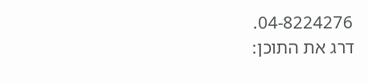04-8224276.
דרג את התוכן: